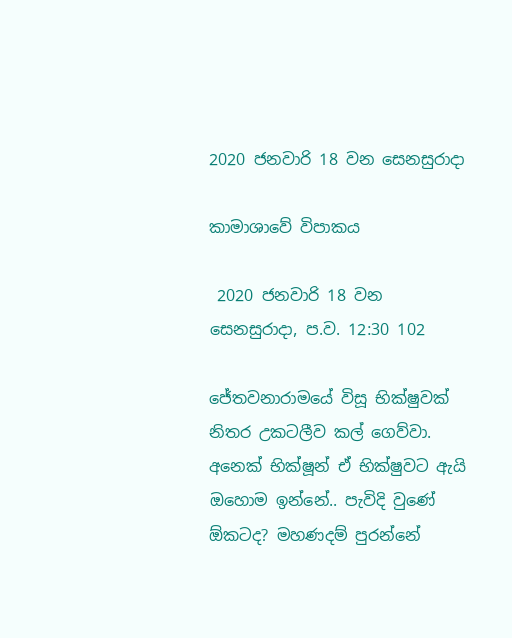2020 ජනවාරි 18 වන සෙනසුරාදා

කාමාශාවේ විපාකය

 2020 ජනවාරි 18 වන සෙනසුරාදා, ප.ව. 12:30 102

ජේතවනාරාමයේ විසූ භික්ෂුවක් නිතර උකටලීව කල් ගෙව්වා. අනෙක් භික්ෂූන් ඒ භික්ෂුවට ඇයි ඔහොම ඉන්නේ.. පැවිදි වුණේ ඕකටද? මහණදම් පුරන්නේ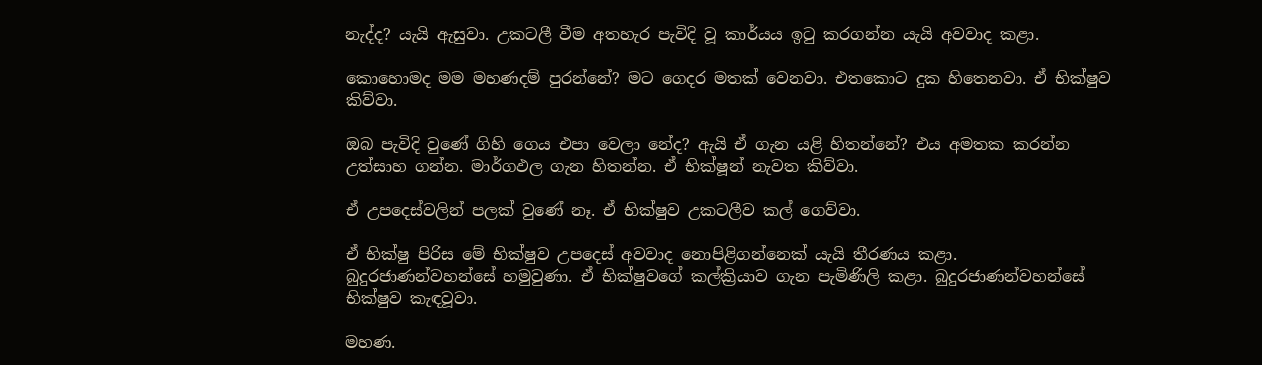නැද්ද? යැයි ඇසුවා. උකටලී වීම අතහැර පැවිදි වූ කාර්යය ඉටු කරගන්න යැයි අවවාද කළා.

කොහොමද මම මහණදම් පුරන්නේ? මට ගෙදර මතක් වෙනවා. එතකොට දුක හිතෙනවා. ඒ භික්ෂුව කිව්වා.

ඔබ පැවිදි වුණේ ගිහි ගෙය එපා වෙලා නේද? ඇයි ඒ ගැන යළි හිතන්නේ? එය අමතක කරන්න උත්සාහ ගන්න. මාර්ගඵල ගැන හිතන්න. ඒ භික්ෂූන් නැවත කිව්වා.

ඒ උපදෙස්වලින් පලක් වුණේ නෑ. ඒ භික්ෂුව උකටලීව කල් ගෙව්වා.

ඒ භික්ෂු පිරිස මේ භික්ෂුව උපදෙස් අවවාද නොපිළිගන්නෙක් යැයි තීරණය කළා. බුදුරජාණන්වහන්සේ හමුවුණා. ඒ භික්ෂුවගේ කල්ක්‍රියාව ගැන පැමිණිලි කළා. බුදුරජාණන්වහන්සේ භික්ෂුව කැඳවූවා.

මහණ.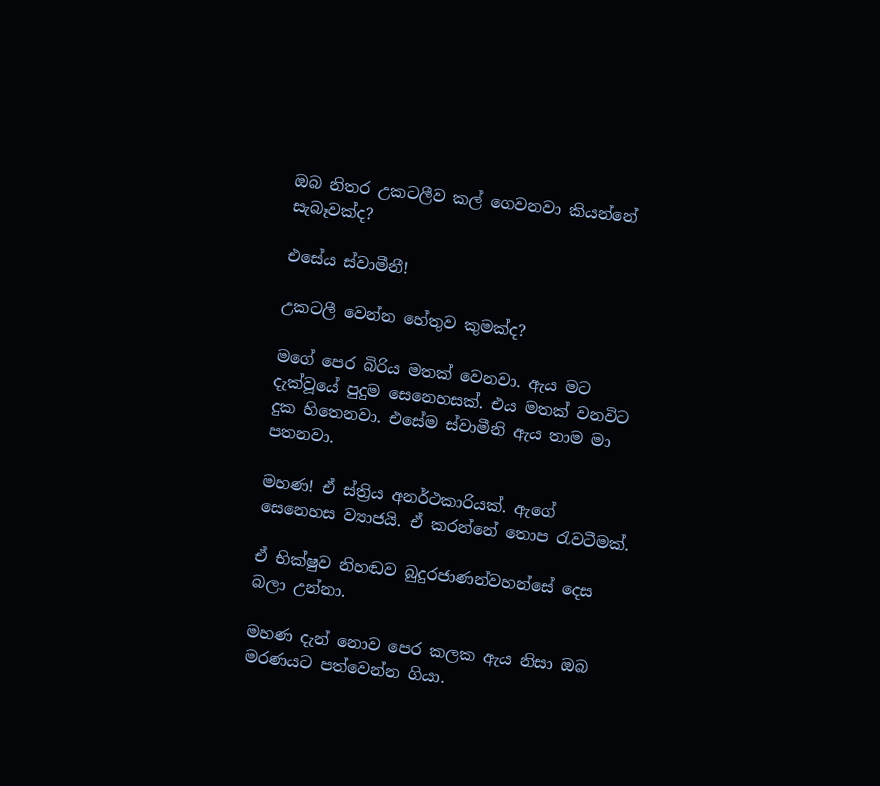ඔබ නිතර උකටලීව කල් ගෙවනවා කියන්නේ සැබෑවක්ද?

එසේය ස්වාමීනී!

උකටලී වෙන්න හේතුව කුමක්ද?

මගේ පෙර බිරිය මතක් වෙනවා. ඇය මට දැක්වූයේ පුදුම සෙනෙහසක්. එය මතක් වනවිට දුක හිතෙනවා. එසේම ස්වාමීනි ඇය තාම මා පතනවා.

මහණ! ඒ ස්ත්‍රිය අනර්ථකාරියක්. ඇගේ සෙනෙහස ව්‍යාජයි. ඒ කරන්නේ තොප රැවටීමක්.

ඒ භික්ෂුව නිහඬව බුදුරජාණන්වහන්සේ දෙස බලා උන්නා.

මහණ දැන් නොව පෙර කලක ඇය නිසා ඔබ මරණයට පත්වෙන්න ගියා.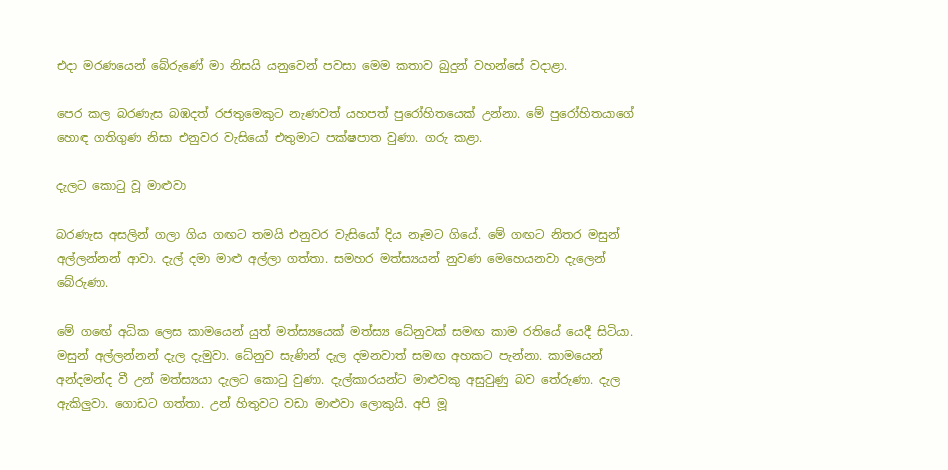එදා මරණයෙන් බේරුණේ මා නිසයි යනුවෙන් පවසා මෙම කතාව බුදුන් වහන්සේ වදාළා.

පෙර කල බරණැස බඹදත් රජතුමෙකුට නැණවත් යහපත් පුරෝහිතයෙක් උන්නා. මේ පුරෝහිතයාගේ හොඳ ගතිගුණ නිසා එනුවර වැසියෝ එතුමාට පක්ෂපාත වුණා. ගරු කළා.

දැලට කොටු වූ මාළුවා

බරණැස අසලින් ගලා ගිය ගඟට තමයි එනුවර වැසියෝ දිය නෑමට ගියේ. මේ ගඟට නිතර මසුන් අල්ලන්නන් ආවා. දැල් දමා මාළු අල්ලා ගත්තා. සමහර මත්ස්‍යයන් නුවණ මෙහෙයනවා දැලෙන් බේරුණා.

මේ ගඟේ අධික ලෙස කාමයෙන් යුත් මත්ස්‍යයෙක් මත්ස්‍ය ධේනුවක් සමඟ කාම රතියේ යෙදී සිටියා. මසුන් අල්ලන්නන් දැල දැමුවා. ධේනුව සැණින් දැල දමනවාත් සමඟ අහකට පැන්නා. කාමයෙන් අන්දමන්ද වී උන් මත්ස්‍යයා දැලට කොටු වුණා. දැල්කාරයන්ට මාළුවකු අසුවුණු බව තේරුණා. දැල ඇකිලුවා. ගොඩට ගත්තා. උන් හිතුවට වඩා මාළුවා ලොකුයි. අපි මූ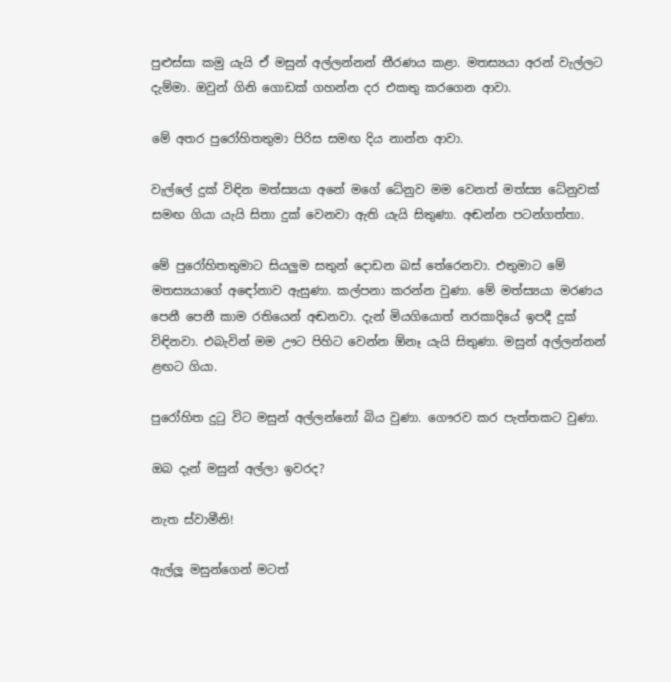පුළුස්සා කමු යැයි ඒ මසුන් අල්ලන්නන් තීරණය කළා. මතස්‍යයා අරන් වැල්ලට දැම්මා. ඔවුන් ගිනි ගොඩක් ගහන්න දර එකතු කරගෙන ආවා.

මේ අතර පුරෝහිතතුමා පිරිස සමඟ දිය නාන්න ආවා.

වැල්ලේ දුක් විඳින මත්ස්‍යයා අනේ මගේ ධේනුව මම වෙනත් මත්ස්‍ය ධේනුවක් සමඟ ගියා යැයි සිතා දුක් වෙනවා ඇති යැයි සිතුණා. අඬන්න පටන්ගත්තා.

මේ පුරෝහිතතුමාට සියලුම සතුන් දොඩන බස් තේරෙනවා. එතුමාට මේ මතස්‍යයාගේ අඳෝනාව ඇසුණා. කල්පනා කරන්න වුණා. මේ මත්ස්‍යයා මරණය පෙනී පෙනී කාම රතියෙන් අඬනවා. දැන් මියගියොත් නරකාදියේ ඉපදී දුක් විඳිනවා. එබැවින් මම ඌට පිහිට වෙන්න ඕනෑ යැයි සිතුණා. මසුන් අල්ලන්නන් ළඟට ගියා.

පුරෝහිත දුටු විට මසුන් අල්ලන්නෝ බිය වුණා. ගෞරව කර පැත්තකට වුණා.

ඔබ දැන් මසුන් අල්ලා ඉවරද?

නැත ස්වාමීනි!

ඇල්ලූ මසුන්ගෙන් මටත්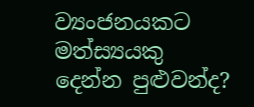ව්‍යංජනයකට මත්ස්‍යයකු දෙන්න පුළුවන්ද?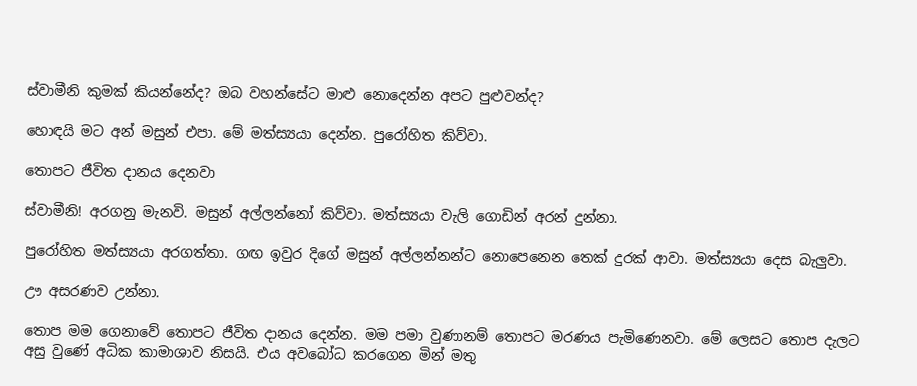ස්වාමීනි කුමක් කියන්නේද? ඔබ වහන්සේට මාළු නොදෙන්න අපට පුළුවන්ද?

හොඳයි මට අන් මසුන් එපා. මේ මත්ස්‍යයා දෙන්න. පුරෝහිත කිව්වා.

තොපට ජීවිත දානය දෙනවා

ස්වාමීනි! අරගනු මැනවි. මසුන් අල්ලන්නෝ කිව්වා. මත්ස්‍යයා වැලි ගොඩින් අරන් දුන්නා.

පුරෝහිත මත්ස්‍යයා අරගත්තා. ගඟ ඉවුර දිගේ මසුන් අල්ලන්නන්ට නොපෙනෙන තෙක් දුරක් ආවා. මත්ස්‍යයා දෙස බැලුවා.

ඌ අසරණව උන්නා.

තොප මම ගෙනාවේ තොපට ජීවිත දානය දෙන්න. මම පමා වුණානම් තොපට මරණය පැමිණෙනවා. මේ ලෙසට තොප දැලට අසු වුණේ අධික කාමාශාව නිසයි. එය අවබෝධ කරගෙන මින් මතු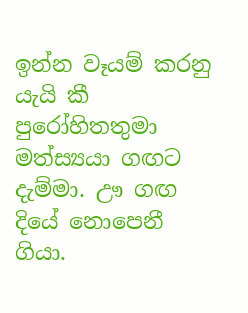ඉන්න වෑයම් කරනු යැයි කී පුරෝහිතතුමා මත්ස්‍යයා ගඟට දැම්මා. ඌ ගඟ දියේ නොපෙනී ගියා.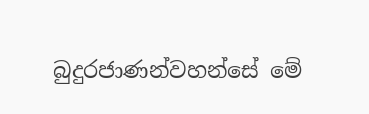බුදුරජාණන්වහන්සේ මේ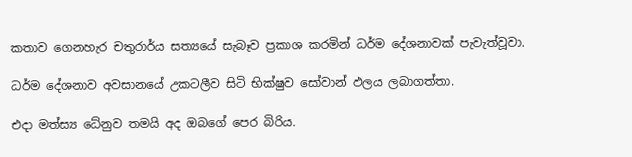කතාව ගෙනහැර චතුරාර්ය සත්‍යයේ සැබෑව ප්‍රකාශ කරමින් ධර්ම දේශනාවක් පැවැත්වූවා.

ධර්ම දේශනාව අවසානයේ උකටලීව සිටි භික්ෂුව සෝවාන් ඵලය ලබාගත්තා.

එදා මත්ස්‍ය ධේනුව තමයි අද ඔබගේ පෙර බිරිය.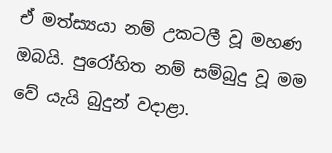ඒ මත්ස්‍යයා නම් උකටලී වූ මහණ ඔබයි. පුරෝහිත නම් සම්බුදු වූ මම වේ යැයි බුදුන් වදාළා.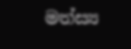මත්ස්‍ය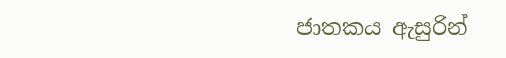ජාතකය ඇසුරින්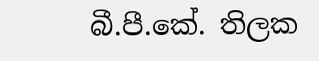බී.පී.කේ. තිලක